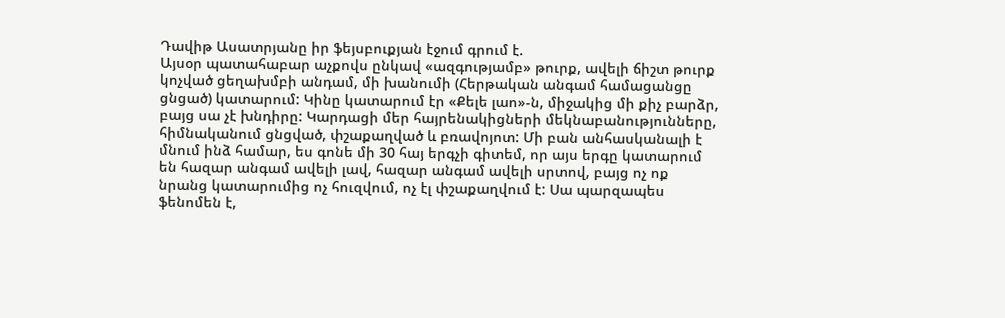Դավիթ Ասատրյանը իր ֆեյսբուքյան էջում գրում է.
Այսօր պատահաբար աչքովս ընկավ «ազգությամբ» թուրք, ավելի ճիշտ թուրք կոչված ցեղախմբի անդամ, մի խանումի (Հերթական անգամ համացանցը ցնցած) կատարում: Կինը կատարում էր «Քելե լաո»-ն, միջակից մի քիչ բարձր, բայց սա չէ խնդիրը: Կարդացի մեր հայրենակիցների մեկնաբանությունները, հիմնականում ցնցված, փշաքաղված և բռավոյոտ: Մի բան անհասկանալի է մնում ինձ համար, ես գոնե մի 30 հայ երգչի գիտեմ, որ այս երգը կատարում են հազար անգամ ավելի լավ, հազար անգամ ավելի սրտով, բայց ոչ ոք նրանց կատարումից ոչ հուզվում, ոչ էլ փշաքաղվում է: Սա պարզապես ֆենոմեն է,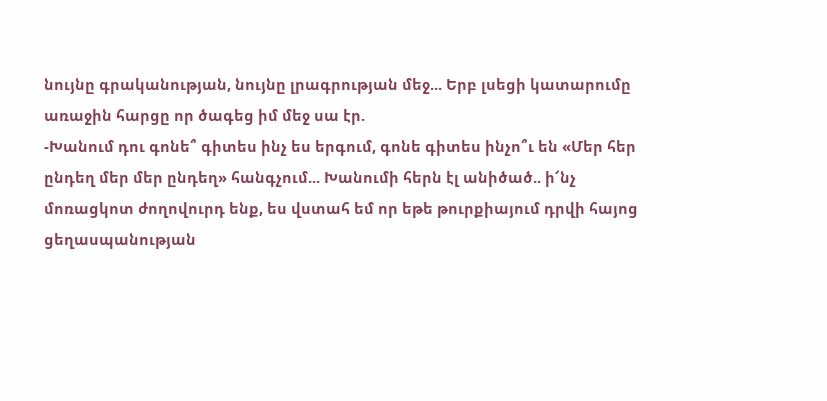նույնը գրականության, նույնը լրագրության մեջ... Երբ լսեցի կատարումը առաջին հարցը որ ծագեց իմ մեջ սա էր.
-Խանում դու գոնե՞ գիտես ինչ ես երգում, գոնե գիտես ինչո՞ւ են «Մեր հեր ընդեղ մեր մեր ընդեղ» հանգչում... Խանումի հերն էլ անիծած.. ի՜նչ մոռացկոտ ժողովուրդ ենք, ես վստահ եմ որ եթե թուրքիայում դրվի հայոց ցեղասպանության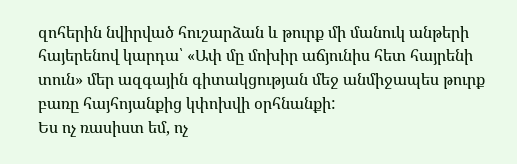զոհերին նվիրված հուշարձան և թուրք մի մանուկ անթերի հայերենով կարդա՝ «Ափ մը մոխիր աճյունիս հետ հայրենի տուն» մեր ազգային գիտակցության մեջ անմիջապես թուրք բառը հայհոյանքից կփոխվի օրհնանքի:
Ես ոչ ռասիստ եմ, ոչ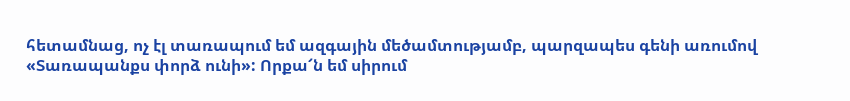հետամնաց, ոչ էլ տառապում եմ ազգային մեծամտությամբ, պարզապես գենի առումով «Տառապանքս փորձ ունի»: Որքա՜ն եմ սիրում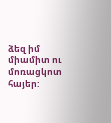ձեզ իմ միամիտ ու մոռացկոտ հայեր: